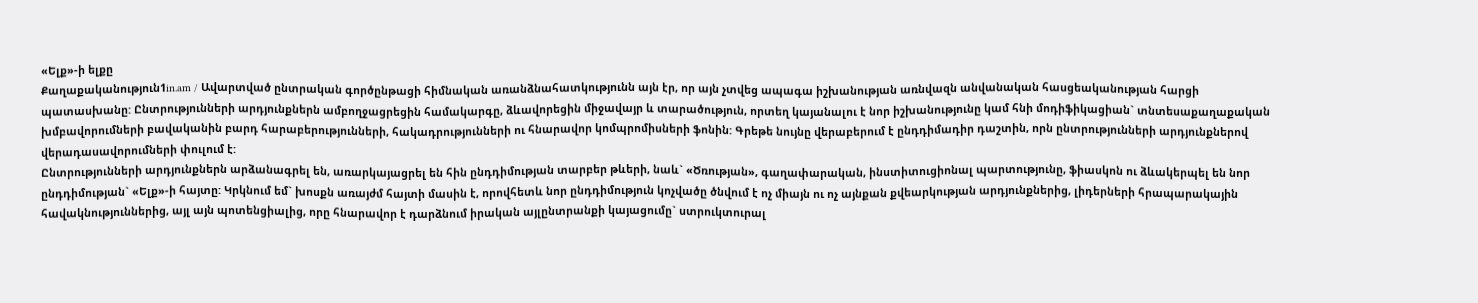«Ելք»-ի ելքը
Քաղաքականություն1in.am / Ավարտված ընտրական գործընթացի հիմնական առանձնահատկությունն այն էր, որ այն չտվեց ապագա իշխանության առնվազն անվանական հասցեականության հարցի պատասխանը: Ընտրությունների արդյունքներն ամբողջացրեցին համակարգը, ձևավորեցին միջավայր և տարածություն, որտեղ կայանալու է նոր իշխանությունը կամ հնի մոդիֆիկացիան` տնտեսաքաղաքական խմբավորումների բավականին բարդ հարաբերությունների, հակադրությունների ու հնարավոր կոմպրոմիսների ֆոնին: Գրեթե նույնը վերաբերում է ընդդիմադիր դաշտին, որն ընտրությունների արդյունքներով վերադասավորումների փուլում է:
Ընտրությունների արդյունքներն արձանագրել են, առարկայացրել են հին ընդդիմության տարբեր թևերի, նաև` «Ծռության», գաղափարական, ինստիտուցիոնալ պարտությունը, ֆիասկոն ու ձևակերպել են նոր ընդդիմության` «Ելք»-ի հայտը: Կրկնում եմ` խոսքն առայժմ հայտի մասին է, որովհետև նոր ընդդիմություն կոչվածը ծնվում է ոչ միայն ու ոչ այնքան քվեարկության արդյունքներից, լիդերների հրապարակային հավակնություններից, այլ այն պոտենցիալից, որը հնարավոր է դարձնում իրական այլընտրանքի կայացումը` ստրուկտուրալ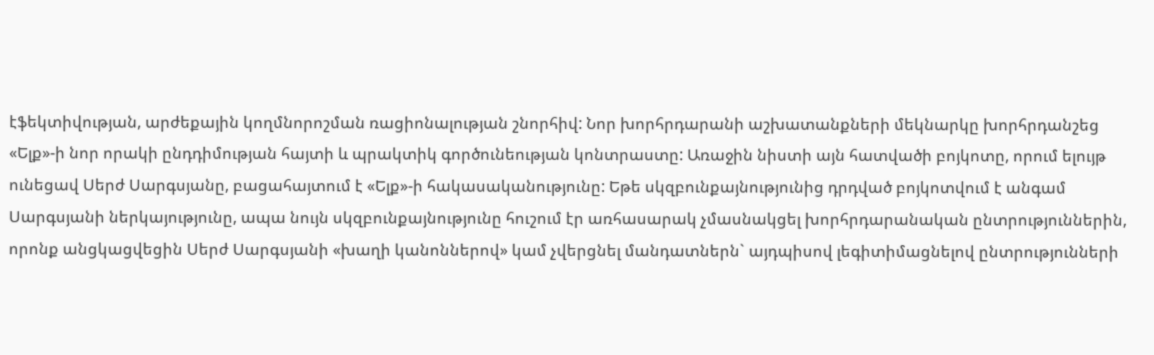էֆեկտիվության, արժեքային կողմնորոշման ռացիոնալության շնորհիվ: Նոր խորհրդարանի աշխատանքների մեկնարկը խորհրդանշեց «Ելք»-ի նոր որակի ընդդիմության հայտի և պրակտիկ գործունեության կոնտրաստը: Առաջին նիստի այն հատվածի բոյկոտը, որում ելույթ ունեցավ Սերժ Սարգսյանը, բացահայտում է «Ելք»-ի հակասականությունը: Եթե սկզբունքայնությունից դրդված բոյկոտվում է անգամ Սարգսյանի ներկայությունը, ապա նույն սկզբունքայնությունը հուշում էր առհասարակ չմասնակցել խորհրդարանական ընտրություններին, որոնք անցկացվեցին Սերժ Սարգսյանի «խաղի կանոններով» կամ չվերցնել մանդատներն` այդպիսով լեգիտիմացնելով ընտրությունների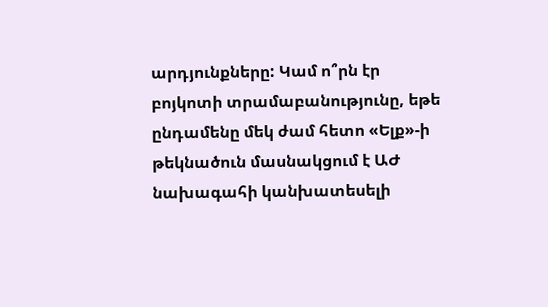արդյունքները: Կամ ո՞րն էր բոյկոտի տրամաբանությունը, եթե ընդամենը մեկ ժամ հետո «Ելք»-ի թեկնածուն մասնակցում է ԱԺ նախագահի կանխատեսելի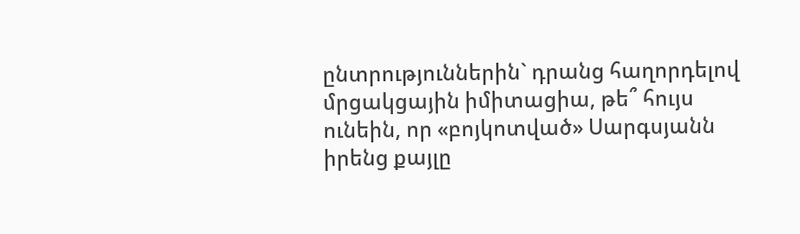ընտրություններին` դրանց հաղորդելով մրցակցային իմիտացիա, թե՞ հույս ունեին, որ «բոյկոտված» Սարգսյանն իրենց քայլը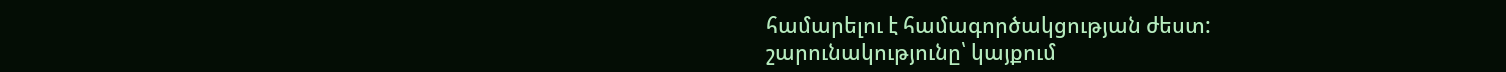համարելու է համագործակցության ժեստ:
շարունակությունը՝ կայքում